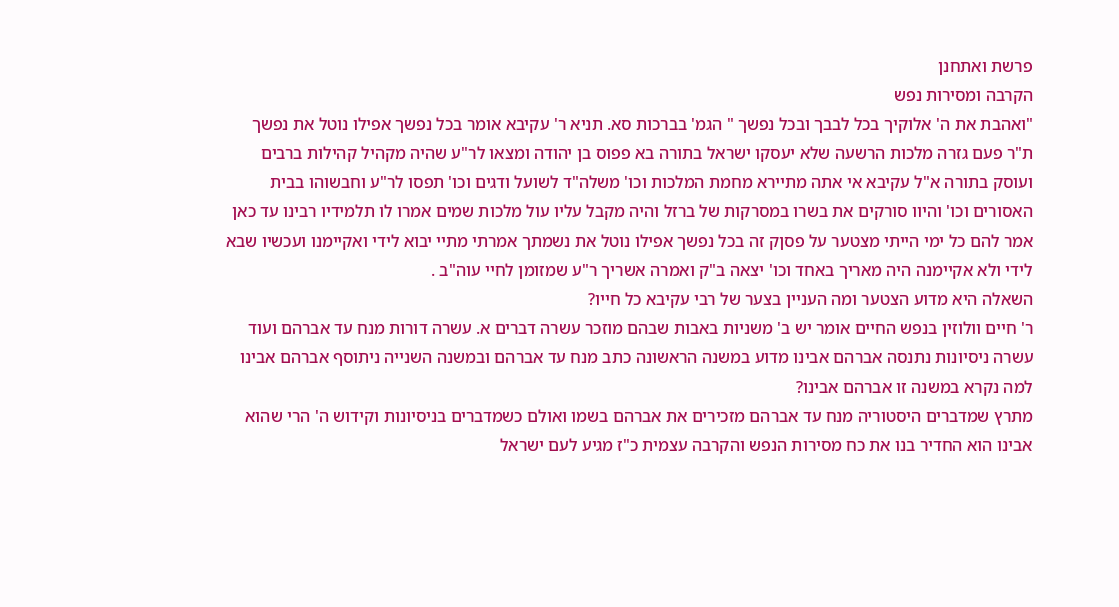פרשת ואתחנן
הקרבה ומסירות נפש
"ואהבת את ה' אלוקיך בכל לבבך ובכל נפשך " הגמ' בברכות סא. תניא ר' עקיבא אומר בכל נפשך אפילו נוטל את נפשך ת"ר פעם גזרה מלכות הרשעה שלא יעסקו ישראל בתורה בא פפוס בן יהודה ומצאו לר"ע שהיה מקהיל קהילות ברבים ועוסק בתורה א"ל עקיבא אי אתה מתיירא מחמת המלכות וכו' משלה"ד לשועל ודגים וכו' תפסו לר"ע וחבשוהו בבית האסורים וכו' והיוו סורקים את בשרו במסרקות של ברזל והיה מקבל עליו עול מלכות שמים אמרו לו תלמידיו רבינו עד כאן אמר להם כל ימי הייתי מצטער על פסןק זה בכל נפשך אפילו נוטל את נשמתך אמרתי מתיי יבוא לידי ואקיימנו ועכשיו שבא לידי ולא אקיימנה היה מאריך באחד וכו' יצאה ב"ק ואמרה אשריך ר"ע שמזומן לחיי עוה"ב .
השאלה היא מדוע הצטער ומה העניין בצער של רבי עקיבא כל חייו?
ר' חיים וולוזין בנפש החיים אומר יש ב' משניות באבות שבהם מוזכר עשרה דברים א. עשרה דורות מנח עד אברהם ועוד עשרה ניסיונות נתנסה אברהם אבינו מדוע במשנה הראשונה כתב מנח עד אברהם ובמשנה השנייה ניתוסף אברהם אבינו למה נקרא במשנה זו אברהם אבינו?
מתרץ שמדברים היסטוריה מנח עד אברהם מזכירים את אברהם בשמו ואולם כשמדברים בניסיונות וקידוש ה' הרי שהוא אבינו הוא החדיר בנו את כח מסירות הנפש והקרבה עצמית כ"ז מגיע לעם ישראל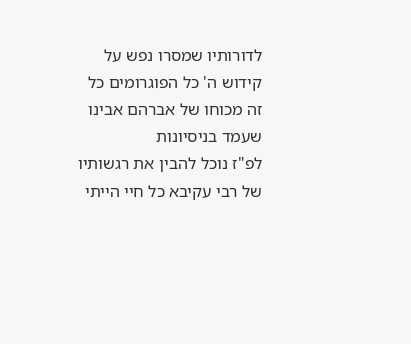לדורותיו שמסרו נפש על קידוש ה' כל הפוגרומים כל זה מכוחו של אברהם אבינו שעמד בניסיונות
לפ"ז נוכל להבין את רגשותיו של רבי עקיבא כל חיי הייתי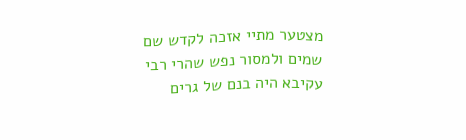מצטער מתיי אזכה לקדש שם שמים ולמסור נפש שהרי רבי עקיבא היה בנם של גרים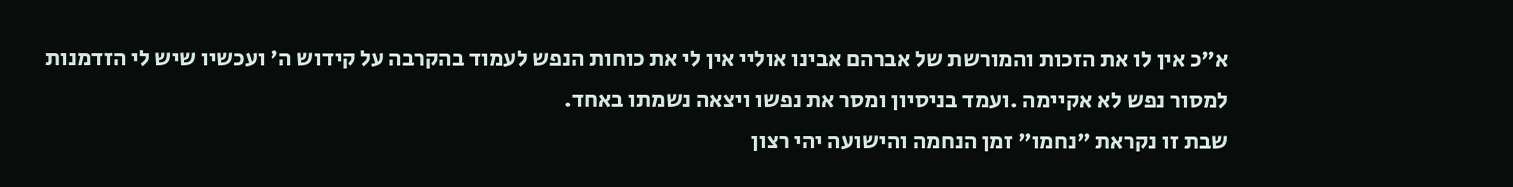א"כ אין לו את הזכות והמורשת של אברהם אבינו אוליי אין לי את כוחות הנפש לעמוד בהקרבה על קידוש ה' ועכשיו שיש לי הזדמנות למסור נפש לא אקיימה .ועמד בניסיון ומסר את נפשו ויצאה נשמתו באחד.
שבת זו נקראת "נחמו" זמן הנחמה והישועה יהי רצון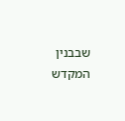שבבנין המקדש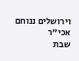וירושלים ננוחם אכי"ר
שבת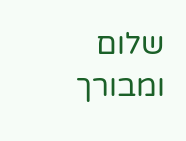שלום ומבורך